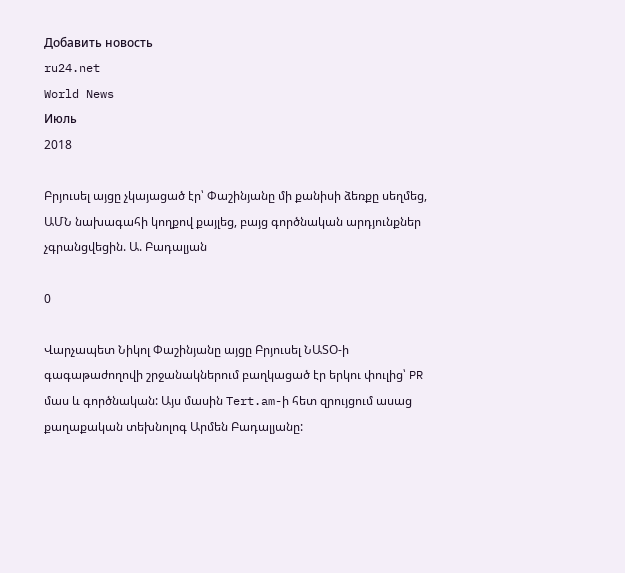Добавить новость
ru24.net
World News
Июль
2018

Բրյուսել այցը չկայացած էր՝ Փաշինյանը մի քանիսի ձեռքը սեղմեց, ԱՄՆ նախագահի կողքով քայլեց, բայց գործնական արդյունքներ չգրանցվեցին. Ա. Բադալյան

0

Վարչապետ Նիկոլ Փաշինյանը այցը Բրյուսել ՆԱՏՕ-ի գագաթաժողովի շրջանակներում բաղկացած էր երկու փուլից՝ PR մաս և գործնական: Այս մասին Tert.am-ի հետ զրույցում ասաց քաղաքական տեխնոլոգ Արմեն Բադալյանը: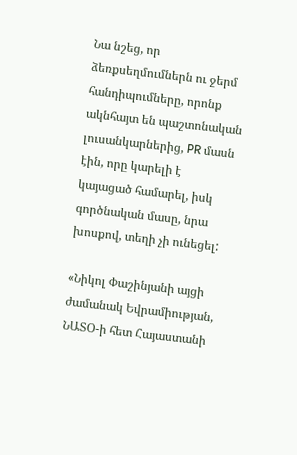Նա նշեց, որ ձեռքսեղմումներն ու ջերմ հանդիպումները, որոնք ակնհայտ են պաշտոնական լուսանկարներից, PR մասն էին, որը կարելի է կայացած համարել, իսկ գործնական մասը, նրա խոսքով, տեղի չի ունեցել:

«Նիկոլ Փաշինյանի այցի ժամանակ Եվրամիության, ՆԱՏՕ-ի հետ Հայաստանի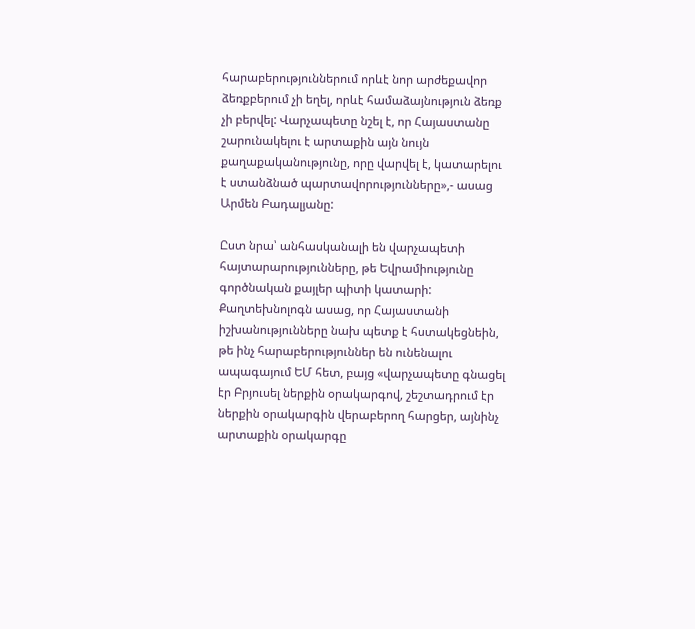հարաբերություններում որևէ նոր արժեքավոր ձեռքբերում չի եղել, որևէ համաձայնություն ձեռք չի բերվել: Վարչապետը նշել է, որ Հայաստանը շարունակելու է արտաքին այն նույն քաղաքականությունը, որը վարվել է, կատարելու է ստանձնած պարտավորությունները»,- ասաց Արմեն Բադալյանը:

Ըստ նրա՝ անհասկանալի են վարչապետի հայտարարությունները, թե Եվրամիությունը գործնական քայլեր պիտի կատարի: Քաղտեխնոլոգն ասաց, որ Հայաստանի իշխանությունները նախ պետք է հստակեցնեին, թե ինչ հարաբերություններ են ունենալու ապագայում ԵՄ հետ, բայց «վարչապետը գնացել էր Բրյուսել ներքին օրակարգով, շեշտադրում էր ներքին օրակարգին վերաբերող հարցեր, այնինչ արտաքին օրակարգը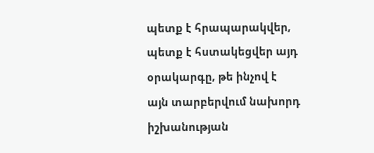պետք է հրապարակվեր, պետք է հստակեցվեր այդ օրակարգը, թե ինչով է այն տարբերվում նախորդ իշխանության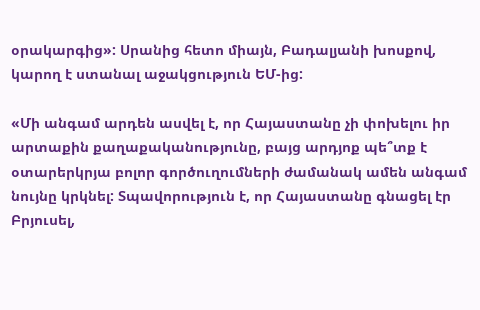օրակարգից»: Սրանից հետո միայն, Բադալյանի խոսքով, կարող է ստանալ աջակցություն ԵՄ-ից:

«Մի անգամ արդեն ասվել է, որ Հայաստանը չի փոխելու իր արտաքին քաղաքականությունը, բայց արդյոք պե՞տք է օտարերկրյա բոլոր գործուղումների ժամանակ ամեն անգամ նույնը կրկնել: Տպավորություն է, որ Հայաստանը գնացել էր Բրյուսել,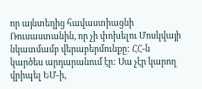որ այնտեղից հավաստիացնի Ռուսաստանին, որ չի փոխելու Մոսկվայի նկատմամբ վերաբերմունքը: ՀՀ-ն կարծես արդարանում էր: Սա չէր կարող վրիպել ԵՄ-ի,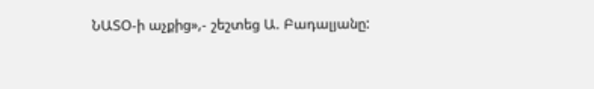ՆԱՏՕ-ի աչքից»,- շեշտեց Ա. Բադալյանը: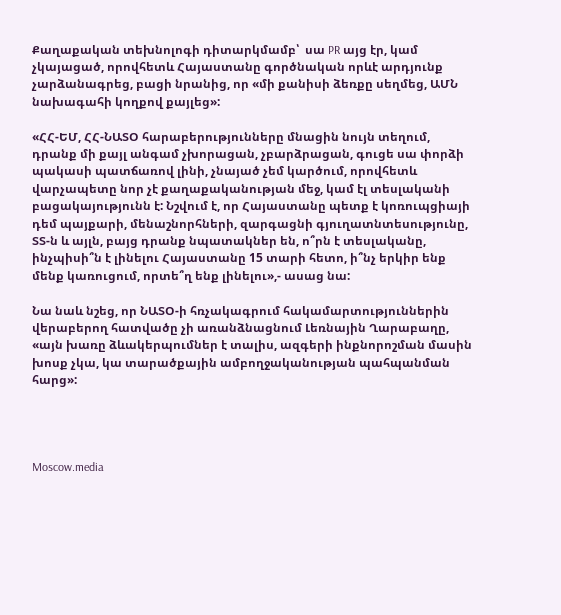Քաղաքական տեխնոլոգի դիտարկմամբ՝  սա PR այց էր, կամ չկայացած, որովհետև Հայաստանը գործնական որևէ արդյունք չարձանագրեց, բացի նրանից, որ «մի քանիսի ձեռքը սեղմեց, ԱՄՆ նախագահի կողքով քայլեց»:

«ՀՀ-ԵՄ, ՀՀ-ՆԱՏՕ հարաբերությունները մնացին նույն տեղում, դրանք մի քայլ անգամ չխորացան, չբարձրացան, գուցե սա փորձի պակասի պատճառով լինի, չնայած չեմ կարծում, որովհետև վարչապետը նոր չէ քաղաքականության մեջ, կամ էլ տեսլականի բացակայությունն է: Նշվում է, որ Հայաստանը պետք է կոռուպցիայի դեմ պայքարի, մենաշնորհների, զարգացնի գյուղատնտեսությունը, ՏՏ-ն և այլն, բայց դրանք նպատակներ են, ո՞րն է տեսլականը, ինչպիսի՞ն է լինելու Հայաստանը 15 տարի հետո, ի՞նչ երկիր ենք մենք կառուցում, որտե՞ղ ենք լինելու»,- ասաց նա:

Նա նաև նշեց, որ ՆԱՏՕ-ի հռչակագրում հակամարտություններին վերաբերող հատվածը չի առանձնացնում Լեռնային Ղարաբաղը, «այն խառը ձևակերպումներ է տալիս, ազգերի ինքնորոշման մասին խոսք չկա, կա տարածքային ամբողջականության պահպանման հարց»:




Moscow.media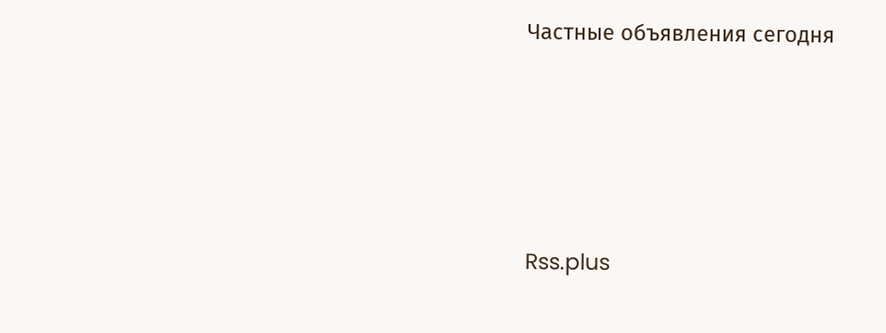Частные объявления сегодня





Rss.plus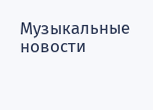Музыкальные новости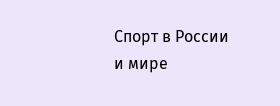Спорт в России и мире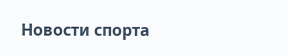Новости спорта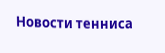Новости тенниса